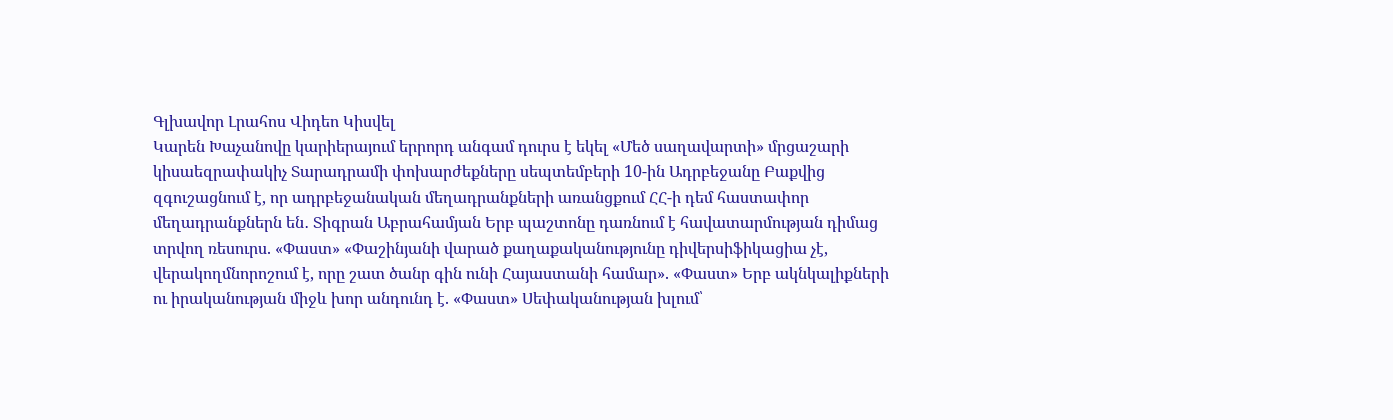Գլխավոր Լրահոս Վիդեո Կիսվել
Կարեն Խաչանովը կարիերայում երրորդ անգամ դուրս է եկել «Մեծ սաղավարտի» մրցաշարի կիսաեզրափակիչ Տարադրամի փոխարժեքները սեպտեմբերի 10-ին Ադրբեջանը Բաքվից զգուշացնում է, որ ադրբեջանական մեղադրանքների առանցքում ՀՀ-ի դեմ հաստափոր մեղադրանքներն են․ Տիգրան Աբրահամյան Երբ պաշտոնը դառնում է հավատարմության դիմաց տրվող ռեսուրս. «Փաստ» «Փաշինյանի վարած քաղաքականությունը դիվերսիֆիկացիա չէ, վերակողմնորոշում է, որը շատ ծանր գին ունի Հայաստանի համար». «Փաստ» Երբ ակնկալիքների ու իրականության միջև խոր անդունդ է. «Փաստ» Սեփականության խլում՝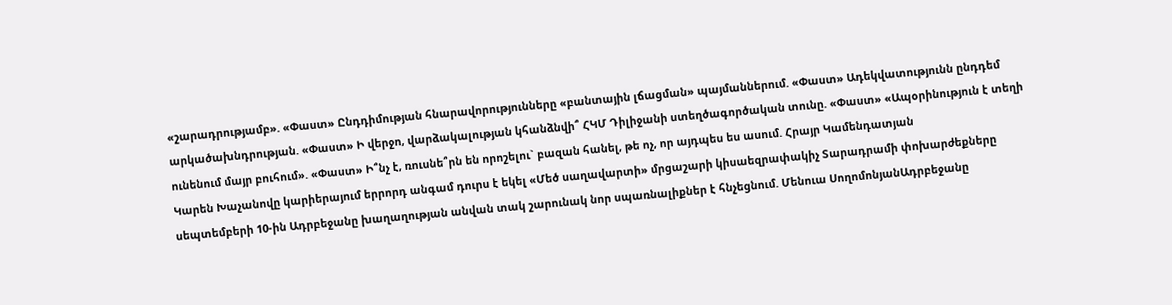«շարադրությամբ». «Փաստ» Ընդդիմության հնարավորությունները «բանտային լճացման» պայմաններում. «Փաստ» Ադեկվատությունն ընդդեմ արկածախնդրության. «Փաստ» Ի վերջո, վարձակալության կհանձնվի՞ ՀԿՄ Դիլիջանի ստեղծագործական տունը. «Փաստ» «Ապօրինություն է տեղի ունենում մայր բուհում». «Փաստ» Ի՞նչ է, ռուսնե՞րն են որոշելու` բազան հանել, թե ոչ, որ այդպես ես ասում. Հրայր Կամենդատյան
Կարեն Խաչանովը կարիերայում երրորդ անգամ դուրս է եկել «Մեծ սաղավարտի» մրցաշարի կիսաեզրափակիչ Տարադրամի փոխարժեքները սեպտեմբերի 10-ին Ադրբեջանը խաղաղության անվան տակ շարունակ նոր սպառնալիքներ է հնչեցնում. Մենուա ՍողոմոնյանԱդրբեջանը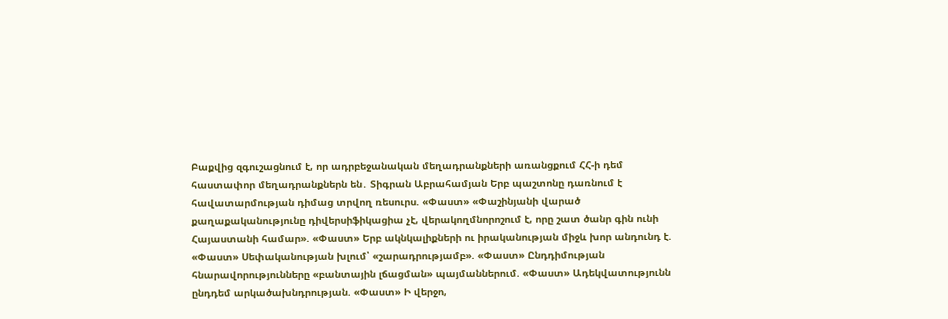Բաքվից զգուշացնում է, որ ադրբեջանական մեղադրանքների առանցքում ՀՀ-ի դեմ հաստափոր մեղադրանքներն են․ Տիգրան Աբրահամյան Երբ պաշտոնը դառնում է հավատարմության դիմաց տրվող ռեսուրս. «Փաստ» «Փաշինյանի վարած քաղաքականությունը դիվերսիֆիկացիա չէ, վերակողմնորոշում է, որը շատ ծանր գին ունի Հայաստանի համար». «Փաստ» Երբ ակնկալիքների ու իրականության միջև խոր անդունդ է. «Փաստ» Սեփականության խլում՝ «շարադրությամբ». «Փաստ» Ընդդիմության հնարավորությունները «բանտային լճացման» պայմաններում. «Փաստ» Ադեկվատությունն ընդդեմ արկածախնդրության. «Փաստ» Ի վերջո,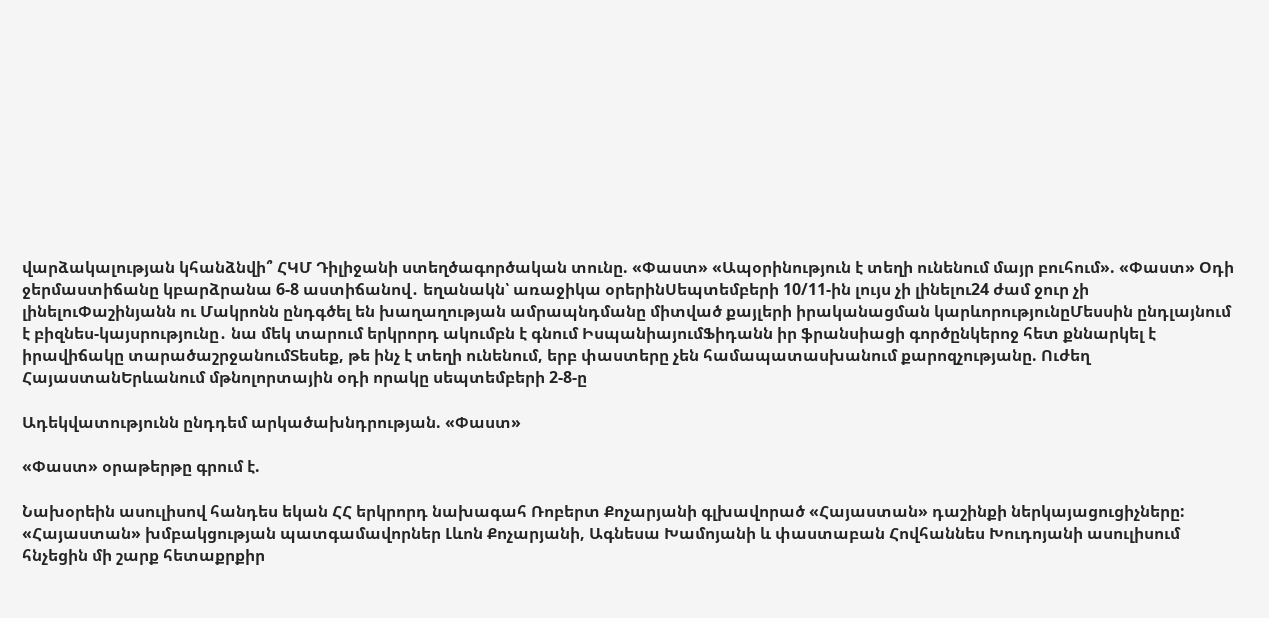վարձակալության կհանձնվի՞ ՀԿՄ Դիլիջանի ստեղծագործական տունը. «Փաստ» «Ապօրինություն է տեղի ունենում մայր բուհում». «Փաստ» Օդի ջերմաստիճանը կբարձրանա 6-8 աստիճանով․ եղանակն՝ առաջիկա օրերինՍեպտեմբերի 10/11-ին լույս չի լինելու24 ժամ ջուր չի լինելուՓաշինյանն ու Մակրոնն ընդգծել են խաղաղության ամրապնդմանը միտված քայլերի իրականացման կարևորությունըՄեսսին ընդլայնում է բիզնես-կայսրությունը․ նա մեկ տարում երկրորդ ակումբն է գնում ԻսպանիայումՖիդանն իր ֆրանսիացի գործընկերոջ հետ քննարկել է իրավիճակը տարածաշրջանումՏեսեք, թե ինչ է տեղի ունենում, երբ փաստերը չեն համապատասխանում քարոզչությանը. Ուժեղ ՀայաստանԵրևանում մթնոլորտային օդի որակը սեպտեմբերի 2-8-ը

Ադեկվատությունն ընդդեմ արկածախնդրության. «Փաստ»

«Փաստ» օրաթերթը գրում է.

Նախօրեին ասուլիսով հանդես եկան ՀՀ երկրորդ նախագահ Ռոբերտ Քոչարյանի գլխավորած «Հայաստան» դաշինքի ներկայացուցիչները: «Հայաստան» խմբակցության պատգամավորներ Լևոն Քոչարյանի, Ագնեսա Խամոյանի և փաստաբան Հովհաննես Խուդոյանի ասուլիսում հնչեցին մի շարք հետաքրքիր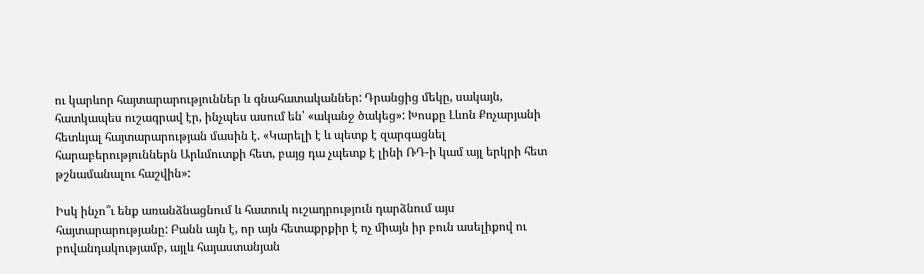ու կարևոր հայտարարություններ և գնահատականներ: Դրանցից մեկը, սակայն, հատկապես ուշագրավ էր, ինչպես ասում են՝ «ականջ ծակեց»: Խոսքը Լևոն Քոչարյանի հետևյալ հայտարարության մասին է. «Կարելի է և պետք է զարգացնել հարաբերություններն Արևմուտքի հետ, բայց դա չպետք է լինի ՌԴ-ի կամ այլ երկրի հետ թշնամանալու հաշվին»:

Իսկ ինչո՞ւ ենք առանձնացնում և հատուկ ուշադրություն դարձնում այս հայտարարությանը: Բանն այն է, որ այն հետաքրքիր է ոչ միայն իր բուն ասելիքով ու բովանդակությամբ, այլև հայաստանյան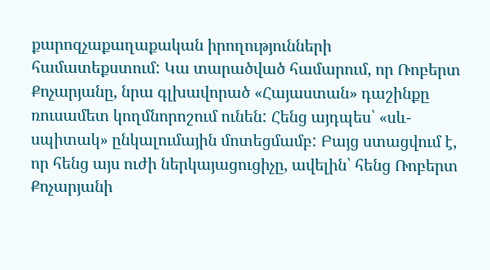քարոզչաքաղաքական իրողությունների համատեքստում: Կա տարածված համարում, որ Ռոբերտ Քոչարյանը, նրա գլխավորած «Հայաստան» դաշինքը ռուսամետ կողմնորոշում ունեն: Հենց այդպես՝ «սև-սպիտակ» ընկալումային մոտեցմամբ: Բայց ստացվում է, որ հենց այս ուժի ներկայացուցիչը, ավելին՝ հենց Ռոբերտ Քոչարյանի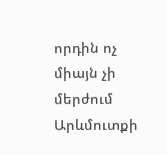որդին ոչ միայն չի մերժում Արևմուտքի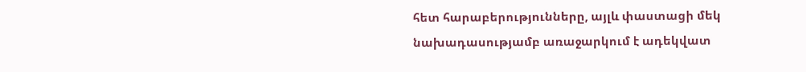հետ հարաբերությունները, այլև փաստացի մեկ նախադասությամբ առաջարկում է ադեկվատ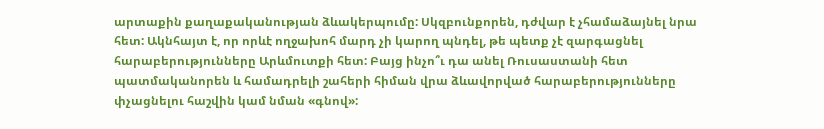արտաքին քաղաքականության ձևակերպումը: Սկզբունքորեն, դժվար է չհամաձայնել նրա հետ: Ակնհայտ է, որ որևէ ողջախոհ մարդ չի կարող պնդել, թե պետք չէ զարգացնել հարաբերությունները Արևմուտքի հետ: Բայց ինչո՞ւ դա անել Ռուսաստանի հետ պատմականորեն և համադրելի շահերի հիման վրա ձևավորված հարաբերությունները փչացնելու հաշվին կամ նման «գնով»: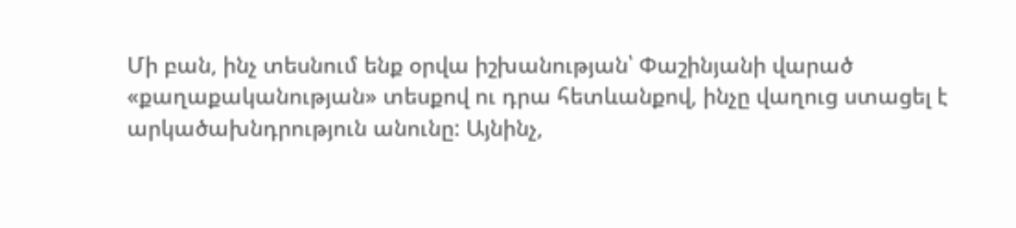Մի բան, ինչ տեսնում ենք օրվա իշխանության՝ Փաշինյանի վարած «քաղաքականության» տեսքով ու դրա հետևանքով, ինչը վաղուց ստացել է արկածախնդրություն անունը: Այնինչ,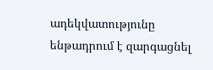ադեկվատությունը ենթադրում է զարգացնել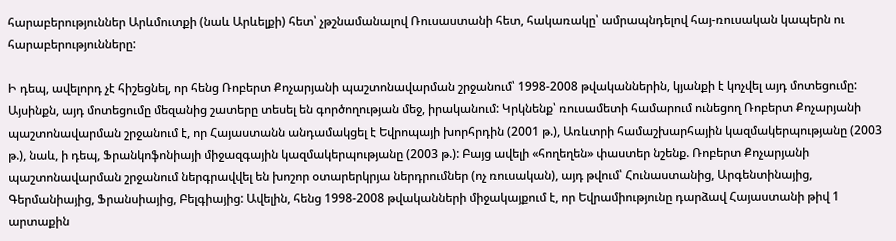հարաբերություններ Արևմուտքի (նաև Արևելքի) հետ՝ չթշնամանալով Ռուսաստանի հետ, հակառակը՝ ամրապնդելով հայ-ռուսական կապերն ու հարաբերությունները:

Ի դեպ, ավելորդ չէ հիշեցնել, որ հենց Ռոբերտ Քոչարյանի պաշտոնավարման շրջանում՝ 1998-2008 թվականներին, կյանքի է կոչվել այդ մոտեցումը: Այսինքն, այդ մոտեցումը մեզանից շատերը տեսել են գործողության մեջ, իրականում: Կրկնենք՝ ռուսամետի համարում ունեցող Ռոբերտ Քոչարյանի պաշտոնավարման շրջանում է, որ Հայաստանն անդամակցել է Եվրոպայի խորհրդին (2001 թ.), Առևտրի համաշխարհային կազմակերպությանը (2003 թ.), նաև, ի դեպ, Ֆրանկոֆոնիայի միջազգային կազմակերպությանը (2003 թ.): Բայց ավելի «հողեղեն» փաստեր նշենք. Ռոբերտ Քոչարյանի պաշտոնավարման շրջանում ներգրավվել են խոշոր օտարերկրյա ներդրումներ (ոչ ռուսական), այդ թվում՝ Հունաստանից, Արգենտինայից, Գերմանիայից, Ֆրանսիայից, Բելգիայից: Ավելին, հենց 1998-2008 թվականների միջակայքում է, որ Եվրամիությունը դարձավ Հայաստանի թիվ 1 արտաքին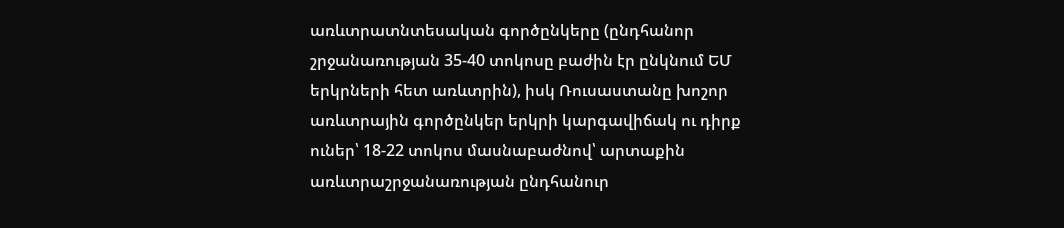առևտրատնտեսական գործընկերը (ընդհանոր շրջանառության 35-40 տոկոսը բաժին էր ընկնում ԵՄ երկրների հետ առևտրին), իսկ Ռուսաստանը խոշոր առևտրային գործընկեր երկրի կարգավիճակ ու դիրք ուներ՝ 18-22 տոկոս մասնաբաժնով՝ արտաքին առևտրաշրջանառության ընդհանուր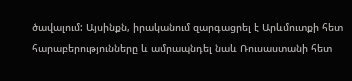ծավալում: Այսինքն, իրականում զարգացրել է Արևմուտքի հետ հարաբերությունները և ամրապնդել նաև Ռուսաստանի հետ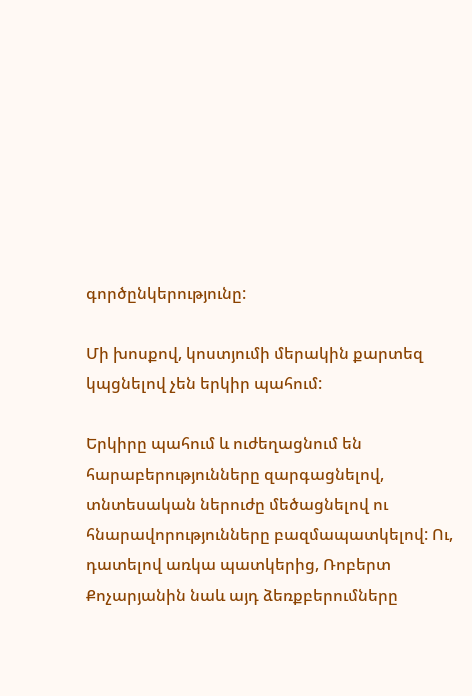գործընկերությունը:

Մի խոսքով, կոստյումի մերակին քարտեզ կպցնելով չեն երկիր պահում:

Երկիրը պահում և ուժեղացնում են հարաբերությունները զարգացնելով, տնտեսական ներուժը մեծացնելով ու հնարավորությունները բազմապատկելով: Ու, դատելով առկա պատկերից, Ռոբերտ Քոչարյանին նաև այդ ձեռքբերումները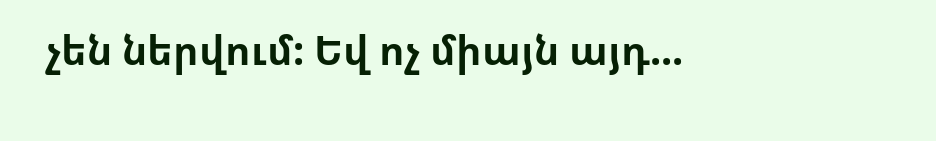չեն ներվում: Եվ ոչ միայն այդ...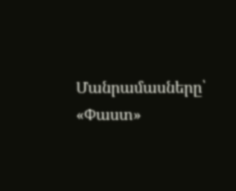Մանրամասները՝ «Փաստ»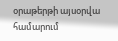օրաթերթի այսօրվա համարում